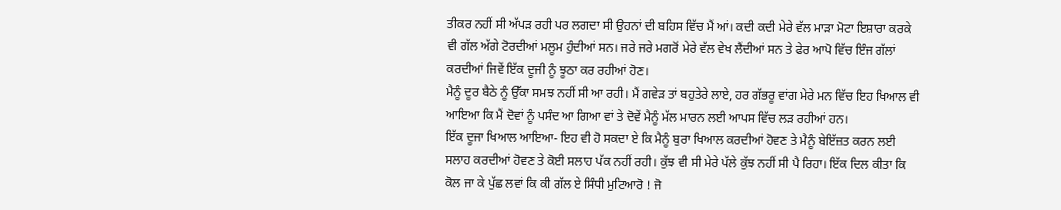ਤੀਕਰ ਨਹੀਂ ਸੀ ਅੱਪੜ ਰਹੀ ਪਰ ਲਗਦਾ ਸੀ ਉਹਨਾਂ ਦੀ ਬਹਿਸ ਵਿੱਚ ਮੈਂ ਆਂ। ਕਦੀ ਕਦੀ ਮੇਰੇ ਵੱਲ ਮਾੜਾ ਮੋਟਾ ਇਸ਼ਾਰਾ ਕਰਕੇ ਵੀ ਗੱਲ ਅੱਗੇ ਟੋਰਦੀਆਂ ਮਲੂਮ ਹੁੰਦੀਆਂ ਸਨ। ਜਰੇ ਜਰੇ ਮਗਰੋਂ ਮੇਰੇ ਵੱਲ ਵੇਖ ਲੈਂਦੀਆਂ ਸਨ ਤੇ ਫੇਰ ਆਪੋ ਵਿੱਚ ਇੰਜ ਗੱਲਾਂ ਕਰਦੀਆਂ ਜਿਵੇਂ ਇੱਕ ਦੂਜੀ ਨੂੰ ਝੂਠਾ ਕਰ ਰਹੀਆਂ ਹੋਣ।
ਮੈਨੂੰ ਦੂਰ ਬੈਠੇ ਨੂੰ ਉੱਕਾ ਸਮਝ ਨਹੀਂ ਸੀ ਆ ਰਹੀ। ਮੈਂ ਗਵੇੜ ਤਾਂ ਬਹੁਤੇਰੇ ਲਾਏ, ਹਰ ਗੱਭਰੂ ਵਾਂਗ ਮੇਰੇ ਮਨ ਵਿੱਚ ਇਹ ਖਿਆਲ ਵੀ ਆਇਆ ਕਿ ਮੈਂ ਦੋਵਾਂ ਨੂੰ ਪਸੰਦ ਆ ਗਿਆ ਵਾਂ ਤੇ ਦੋਵੇਂ ਮੈਨੂੰ ਮੱਲ ਮਾਰਨ ਲਈ ਆਪਸ ਵਿੱਚ ਲੜ ਰਹੀਆਂ ਹਨ।
ਇੱਕ ਦੂਜਾ ਖਿਆਲ ਆਇਆ- ਇਹ ਵੀ ਹੋ ਸਕਦਾ ਏ ਕਿ ਮੈਨੂੰ ਬੁਰਾ ਖਿਆਲ ਕਰਦੀਆਂ ਹੋਵਣ ਤੇ ਮੈਨੂੰ ਬੇਇੱਜ਼ਤ ਕਰਨ ਲਈ ਸਲਾਹ ਕਰਦੀਆਂ ਹੋਵਣ ਤੇ ਕੋਈ ਸਲਾਹ ਪੱਕ ਨਹੀਂ ਰਹੀ। ਕੁੱਝ ਵੀ ਸੀ ਮੇਰੇ ਪੱਲੇ ਕੁੱਝ ਨਹੀਂ ਸੀ ਪੈ ਰਿਹਾ। ਇੱਕ ਦਿਲ ਕੀਤਾ ਕਿ ਕੋਲ ਜਾ ਕੇ ਪੁੱਛ ਲਵਾਂ ਕਿ ਕੀ ਗੱਲ ਏ ਸਿੰਧੀ ਮੁਟਿਆਰੋ ! ਜੋ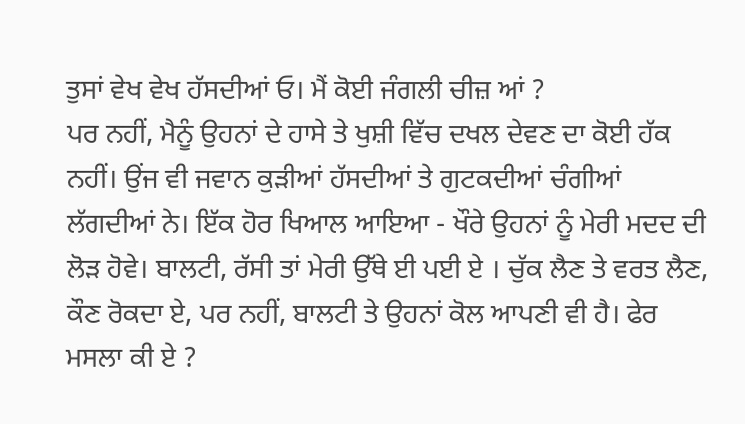ਤੁਸਾਂ ਵੇਖ ਵੇਖ ਹੱਸਦੀਆਂ ਓ। ਮੈਂ ਕੋਈ ਜੰਗਲੀ ਚੀਜ਼ ਆਂ ?
ਪਰ ਨਹੀਂ, ਮੈਨੂੰ ਉਹਨਾਂ ਦੇ ਹਾਸੇ ਤੇ ਖੁਸ਼ੀ ਵਿੱਚ ਦਖਲ ਦੇਵਣ ਦਾ ਕੋਈ ਹੱਕ ਨਹੀਂ। ਉਂਜ ਵੀ ਜਵਾਨ ਕੁੜੀਆਂ ਹੱਸਦੀਆਂ ਤੇ ਗੁਟਕਦੀਆਂ ਚੰਗੀਆਂ ਲੱਗਦੀਆਂ ਨੇ। ਇੱਕ ਹੋਰ ਖਿਆਲ ਆਇਆ - ਖੌਰੇ ਉਹਨਾਂ ਨੂੰ ਮੇਰੀ ਮਦਦ ਦੀ ਲੋੜ ਹੋਵੇ। ਬਾਲਟੀ, ਰੱਸੀ ਤਾਂ ਮੇਰੀ ਉੱਥੇ ਈ ਪਈ ਏ । ਚੁੱਕ ਲੈਣ ਤੇ ਵਰਤ ਲੈਣ, ਕੌਣ ਰੋਕਦਾ ਏ, ਪਰ ਨਹੀਂ, ਬਾਲਟੀ ਤੇ ਉਹਨਾਂ ਕੋਲ ਆਪਣੀ ਵੀ ਹੈ। ਫੇਰ ਮਸਲਾ ਕੀ ਏ ?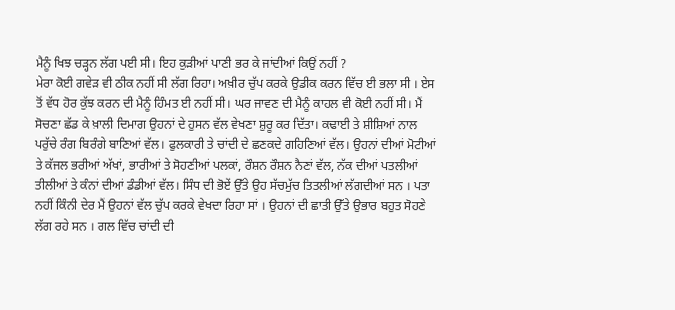ਮੈਨੂੰ ਖਿਝ ਚੜ੍ਹਨ ਲੱਗ ਪਈ ਸੀ। ਇਹ ਕੁੜੀਆਂ ਪਾਣੀ ਭਰ ਕੇ ਜਾਂਦੀਆਂ ਕਿਉਂ ਨਹੀਂ ?
ਮੇਰਾ ਕੋਈ ਗਵੇੜ ਵੀ ਠੀਕ ਨਹੀਂ ਸੀ ਲੱਗ ਰਿਹਾ। ਅਖ਼ੀਰ ਚੁੱਪ ਕਰਕੇ ਉਡੀਕ ਕਰਨ ਵਿੱਚ ਈ ਭਲਾ ਸੀ । ਏਸ ਤੋਂ ਵੱਧ ਹੋਰ ਕੁੱਝ ਕਰਨ ਦੀ ਮੈਨੂੰ ਹਿੰਮਤ ਈ ਨਹੀਂ ਸੀ। ਘਰ ਜਾਵਣ ਦੀ ਮੈਨੂੰ ਕਾਹਲ ਵੀ ਕੋਈ ਨਹੀਂ ਸੀ। ਮੈਂ ਸੋਚਣਾ ਛੱਡ ਕੇ ਖ਼ਾਲੀ ਦਿਮਾਗ ਉਹਨਾਂ ਦੇ ਹੁਸਨ ਵੱਲ ਵੇਖਣਾ ਸ਼ੁਰੂ ਕਰ ਦਿੱਤਾ। ਕਢਾਈ ਤੇ ਸ਼ੀਸ਼ਿਆਂ ਨਾਲ ਪਰੁੱਚੇ ਰੰਗ ਬਿਰੰਗੇ ਬਾਣਿਆਂ ਵੱਲ। ਫੁਲਕਾਰੀ ਤੇ ਚਾਂਦੀ ਦੇ ਛਣਕਦੇ ਗਹਿਣਿਆਂ ਵੱਲ। ਉਹਨਾਂ ਦੀਆਂ ਮੋਟੀਆਂ ਤੇ ਕੱਜਲ ਭਰੀਆਂ ਅੱਖਾਂ, ਭਾਰੀਆਂ ਤੇ ਸੋਹਣੀਆਂ ਪਲਕਾਂ, ਰੌਸ਼ਨ ਰੌਸ਼ਨ ਨੈਣਾਂ ਵੱਲ, ਨੱਕ ਦੀਆਂ ਪਤਲੀਆਂ ਤੀਲੀਆਂ ਤੇ ਕੰਨਾਂ ਦੀਆਂ ਡੰਡੀਆਂ ਵੱਲ। ਸਿੰਧ ਦੀ ਭੋਏਂ ਉੱਤੇ ਉਹ ਸੱਚਮੁੱਚ ਤਿਤਲੀਆਂ ਲੱਗਦੀਆਂ ਸਨ । ਪਤਾ ਨਹੀਂ ਕਿੰਨੀ ਦੇਰ ਮੈਂ ਉਹਨਾਂ ਵੱਲ ਚੁੱਪ ਕਰਕੇ ਵੇਖਦਾ ਰਿਹਾ ਸਾਂ । ਉਹਨਾਂ ਦੀ ਛਾਤੀ ਉੱਤੇ ਉਭਾਰ ਬਹੁਤ ਸੋਹਣੇ ਲੱਗ ਰਹੇ ਸਨ । ਗਲ ਵਿੱਚ ਚਾਂਦੀ ਦੀ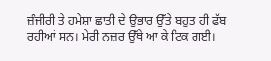ਜ਼ੰਜੀਰੀ ਤੇ ਹਮੇਸ਼ਾ ਛਾਤੀ ਦੇ ਉਭਾਰ ਉੱਤੇ ਬਹੁਤ ਹੀ ਫੱਬ ਰਹੀਆਂ ਸਨ। ਮੇਰੀ ਨਜ਼ਰ ਉੱਥੇ ਆ ਕੇ ਟਿਕ ਗਈ।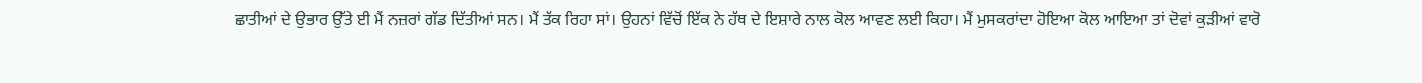ਛਾਤੀਆਂ ਦੇ ਉਭਾਰ ਉੱਤੇ ਈ ਮੈਂ ਨਜ਼ਰਾਂ ਗੱਡ ਦਿੱਤੀਆਂ ਸਨ। ਮੈਂ ਤੱਕ ਰਿਹਾ ਸਾਂ। ਉਹਨਾਂ ਵਿੱਚੋਂ ਇੱਕ ਨੇ ਹੱਥ ਦੇ ਇਸ਼ਾਰੇ ਨਾਲ ਕੋਲ ਆਵਣ ਲਈ ਕਿਹਾ। ਮੈਂ ਮੁਸਕਰਾਂਦਾ ਹੋਇਆ ਕੋਲ ਆਇਆ ਤਾਂ ਦੋਵਾਂ ਕੁੜੀਆਂ ਵਾਰੋ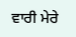ਵਾਰੀ ਮੇਰੇ